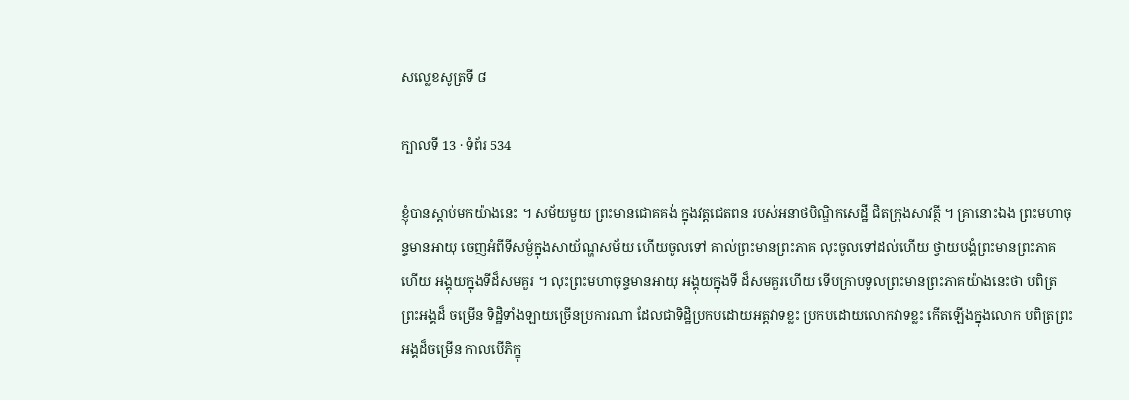សល្លេខសូត្រទី ៨

ក្បាលទី 13 · ទំព័រ 534

ខ្ញុំបានស្តាប់មកយ៉ាងនេះ ។ សម័យមួយ ព្រះមានជោគគង់ ក្នុងវត្តជេតពន របស់អនាថបិណ្ឌិកសេដ្ឋី ជិតក្រុងសាវត្ថី ។ គ្រានោះឯង ព្រះមហាចុន្ទមានអាយុ ចេញអំពីទីសម្ងំក្នុងសាយ័ណ្ហសម័យ ហើយចូលទៅ គាល់ព្រះមានព្រះភាគ លុះចូលទៅដល់ហើយ ថ្វាយបង្គំព្រះមានព្រះភាគ ហើយ អង្គុយក្នុងទីដ៏សមគួរ ។ លុះព្រះមហាចុន្ទមានអាយុ អង្គុយក្នុងទី ដ៏សមគួរហើយ ទើបក្រាបទូលព្រះមានព្រះភាគយ៉ាងនេះថា បពិត្រព្រះអង្គដ៏ ចម្រើន ទិដ្ឋិទាំងឡាយច្រើនប្រការណា ដែលជាទិដ្ឋិប្រកបដោយអត្តវាទខ្លះ ប្រកបដោយលោកវាទខ្លះ កើតឡើងក្នុងលោក បពិត្រព្រះអង្គដ៏ចម្រើន កាលបើភិក្ខុ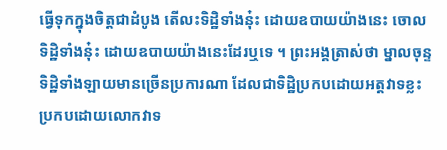ធ្វើទុកក្នុងចិត្តជាដំបូង តើលះទិដ្ឋិទាំងនុ៎ះ ដោយឧបាយយ៉ាងនេះ ចោលទិដ្ឋិទាំងនុ៎ះ ដោយឧបាយយ៉ាងនេះដែរឬទេ ។ ព្រះអង្គត្រាស់ថា ម្នាលចុន្ទ ទិដ្ឋិទាំងឡាយមានច្រើនប្រការណា ដែលជាទិដ្ឋិប្រកបដោយអត្តវាទខ្លះ ប្រកបដោយលោកវាទ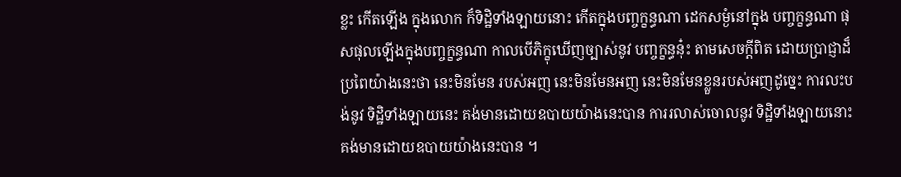ខ្លះ កើតឡើង ក្នុងលោក ក៏ទិដ្ឋិទាំងឡាយនោះ កើតក្នុងបញ្ចក្ខន្ធណា ដេកសម្ងំនៅក្នុង បញ្ចក្ខន្ធណា ផុសផុលឡើងក្នុងបញ្ចក្ខន្ធណា កាលបើភិក្ខុឃើញច្បាស់នូវ បញ្ចក្ខន្ធនុ៎ះ តាមសេចក្តីពិត ដោយប្រាជ្ញាដ៏ប្រពៃយ៉ាងនេះថា នេះមិនមែន របស់អញ នេះមិនមែនអញ នេះមិនមែនខ្លួនរបស់អញដូច្នេះ ការលះបង់នូវ ទិដ្ឋិទាំងឡាយនេះ គង់មានដោយឧបាយយ៉ាងនេះបាន ការរលាស់ចោលនូវ ទិដ្ឋិទាំងឡាយនោះ គង់មានដោយឧបាយយ៉ាងនេះបាន ។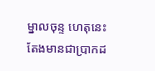ម្នាលចុន្ទ ហេតុនេះតែងមានជាប្រាកដ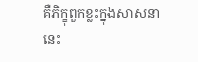គឺភិក្ខុពួកខ្លះក្នុងសាសនា នេះ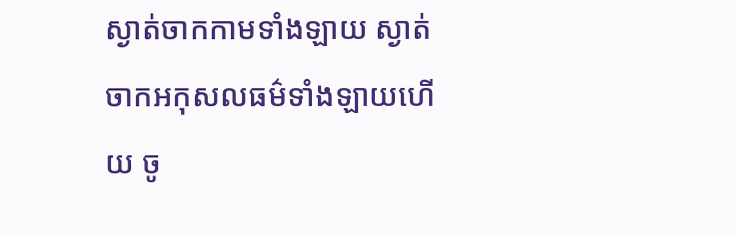ស្ងាត់ចាកកាមទាំងឡាយ ស្ងាត់ចាកអកុសលធម៌ទាំងឡាយហើយ ចូ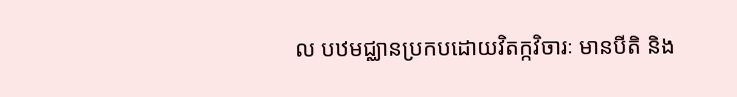ល បឋមជ្ឈានប្រកបដោយវិតក្កវិចារៈ មានបីតិ និង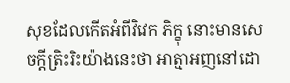សុខដែលកើតអំពីវិវេក ភិក្ខុ នោះមានសេចក្តីត្រិះរិះយ៉ាងនេះថា អាត្មាអញនៅដោ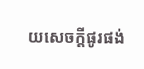យសេចក្តីផូរផង់